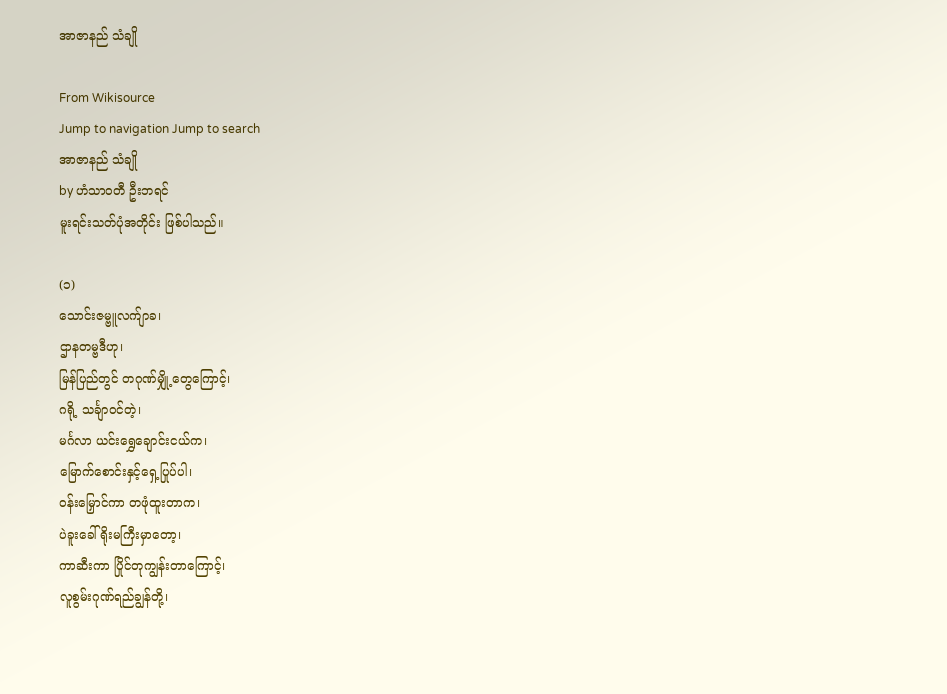အာဇာနည် သံချို

From Wikisource
Jump to navigation Jump to search
အာဇာနည် သံချို
by ဟံသာဝတီ ဦးဘရင်
မူးရင်းသတ်ပုံအတိုင်း ဖြစ်ပါသည်။

(၁)
သောင်းဇမ္ဗူလက်ျာခ၊
ဌာနတမ္ဗဒီဟု၊
မြန်ပြည်တွင် တဂုဏ်မျှို့တွေကြောင့်၊
ဂရို့ သင်္ချာဝင်တဲ့၊
မင်္ဂလာ ယင်းရွှေချောင်းငယ်က၊
မြောက်စောင်းနှင့်ရှေ့ပြုပ်ပါ၊
ဝန်းမြှောင်ကာ တဖုံထူးတာက၊
ပဲခူးခေါ် ရိုးမကြီးမှာတော့၊
ကာဆီးကာ ပြိုင်တုကျွန်းတာကြောင့်၊
လူစွမ်းဂုဏ်ရည်ချွန်တို့၊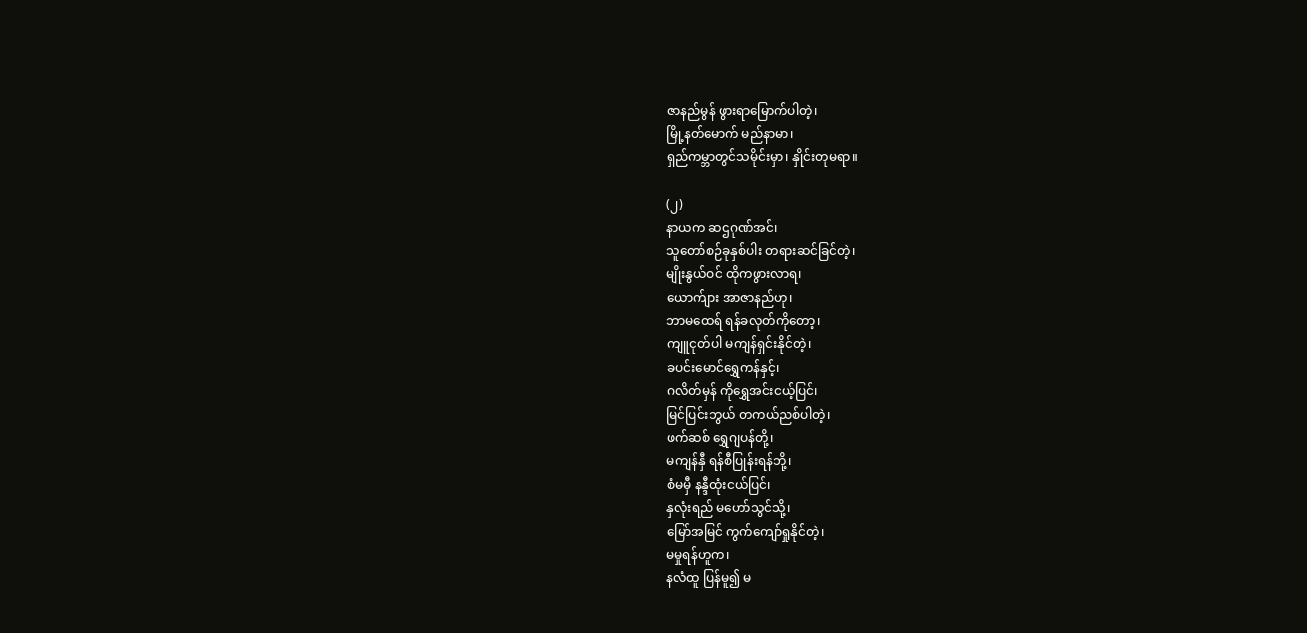ဇာနည်မွန် ဖွားရာမြောက်ပါတဲ့၊
မြို့နတ်မောက် မည်နာမာ၊
ရှည်ကမ္ဘာတွင်သမိုင်းမှာ၊ နှိုင်းတုမရာ။

(၂)
နာယက ဆဌဂုဏ်အင်၊
သူတော်စဉ်ခုနှစ်ပါး တရားဆင်ခြင်တဲ့၊
မျိုးနွယ်ဝင် ထိုကဖွားလာရ၊
ယောက်ျား အာဇာနည်ဟု၊
ဘာမထေရ် ရန်ခလုတ်ကိုတော့၊
ကျူငုတ်ပါ မကျန်ရှင်းနိုင်တဲ့၊
ခပင်းမောင်ရွှေကန်နှင့်၊
ဂလိတ်မှန် ကိုရွှေအင်းငယ့်ပြင်၊
မြင်ပြင်းဘွယ် တကယ်ညစ်ပါတဲ့၊
ဖက်ဆစ် ရွှေဂျပန်တို့၊
မကျန်နှီ ရန်စီပြုန်းရန်ဘို့၊
စံမမှီ နန္ဒီထုံးငယ်ပြင်၊
နှလုံးရည် မဟော်သွင်သို့၊
မြော်အမြင် ကွက်ကျော်ရှုနိုင်တဲ့၊
မမှုရန်ဟူက၊
နလံထူ ပြန်မူ၍ မ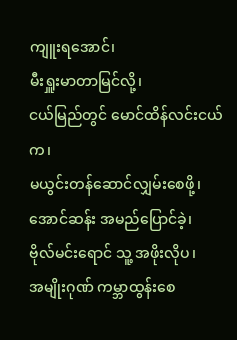ကျူးရအောင်၊
မီးရှူးမာတာမြင်လို့၊
ငယ်မြည်တွင် မောင်ထိန်လင်းငယ်က၊
မယွင်းတန်ဆောင်လျှမ်းစေဖို့၊
အောင်ဆန်း အမည်ပြောင်ခဲ့၊
ဗိုလ်မင်းရောင် သူ့ အဖိုးလိုပ၊
အမျိုးဂုဏ် ကမ္ဘာထွန်းစေ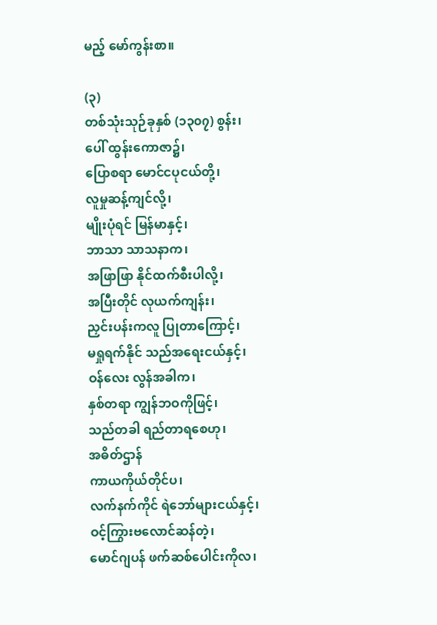မည့် မော်ကွန်းစာ။

(၃)
တစ်သုံးသုဉ်ခုနှစ် (၁၃၀၇) စွန်း၊
ပေါ် ထွန်းကောဇာ၌၊
ပြောစရာ မောင်ငပုငယ်တို့၊
လူမှုဆန့်ကျင်လို့၊
မျိုးပုံရင် မြန်မာနှင့်၊
ဘာသာ သာသနာက၊
အဖြာဖြာ နိုင်ထက်စီးပါလို့၊
အပြီးတိုင် လုယက်ကျန်း၊
ညှင်းပန်းကလူ ပြုတာကြောင့်၊
မရှုရက်နိုင် သည်အရေးငယ်နှင့်၊
ဝန်လေး လွန်အခါက၊
နှစ်တရာ ကျွန်ဘဝကိုဖြင့်၊
သည်တခါ ရည်တာရစေဟု၊
အဓိတ်ဌာန်
ကာယကိုယ်တိုင်ပ၊
လက်နက်ကိုင် ရဲဘော်များငယ်နှင့်၊
ဝင့်ကြွားဗလောင်ဆန်တဲ့၊
မောင်ဂျပန် ဖက်ဆစ်ပေါင်းကိုလ၊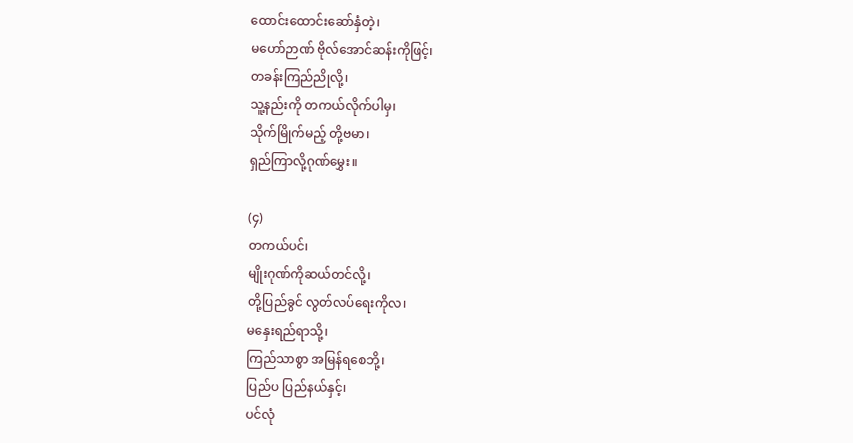ထောင်းထောင်းဆော်နှံတဲ့၊
မဟော်ဉာဏ် ဗိုလ်အောင်ဆန်းကိုဖြင့်၊
တခန်းကြည်ညိုလို့၊
သူ့နည်းကို တကယ်လိုက်ပါမှ၊
သိုက်မြိုက်မည့် တို့ဗမာ၊
ရှည်ကြာလို့ဂုဏ်မွှေး။

(၄)
တကယ်ပင်၊
မျိုးဂုဏ်ကိုဆယ်တင်လို့၊
တို့ပြည်ခွင် လွတ်လပ်ရေးကိုလ၊
မနှေးရည်ရာသို့၊
ကြည်သာစွာ အမြန်ရစေဘို့၊
ပြည်ပ ပြည်နယ်နှင့်၊
ပင်လုံ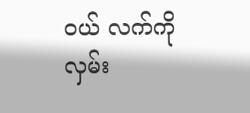ဝယ် လက်ကိုလှမ်း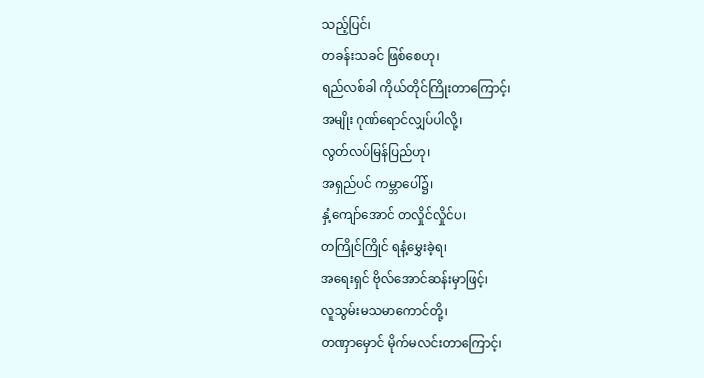သည့်ပြင်၊
တခန်းသခင် ဖြစ်စေဟု၊
ရည်လစ်ခါ ကိုယ်တိုင်ကြိုးတာကြောင့်၊
အမျိုး ဂုဏ်ရောင်လျှပ်ပါလို့၊
လွတ်လပ်မြန်ပြည်ဟု၊
အရှည်ပင် ကမ္ဘာပေါ်၌၊
နှံ့ကျော်အောင် တလှိုင်လှိုင်ပ၊
တကြိုင်ကြိုင် ရနံ့မွှေးခဲ့ရ၊
အရေးရှင် ဗိုလ်အောင်ဆန်းမှာဖြင့်၊
လူသွမ်းမသမာကောင်တို့၊
တဏှာမှောင် မိုက်မလင်းတာကြောင့်၊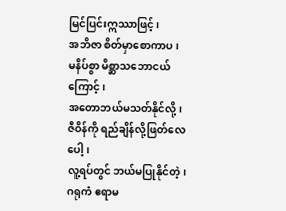မြင်ပြင်းဣဿာဖြင့်၊
အဘိဇာ စိတ်မှာစောကာပ၊
မနိပ်စွာ မိစ္ဆာသဘောငယ်ကြောင့်၊
အတောဘယ်မသတ်နိုင်လို့၊
ဇီဝိန်ကို ရည်ချိန်လို့ဖြတ်လေပေါ့၊
လူ့ရပ်တွင် ဘယ်မပြုနိုင်တဲ့၊
ဂရုကံ ဧရာမ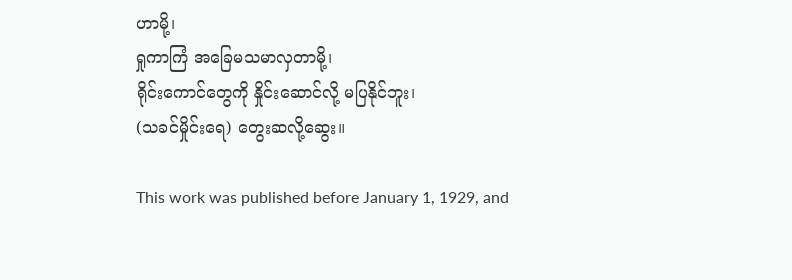ဟာမို့၊
ရှုကာကြံ အခြေမသမာလှတာမို့၊
ရိုင်းကောင်တွေကို နှိုင်းဆောင်လို့ မပြနိုင်ဘူး၊
(သခင်မှိုင်းရေ) တွေးဆလို့ဆွေး။

This work was published before January 1, 1929, and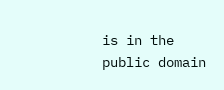is in the public domain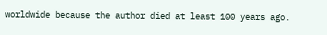worldwide because the author died at least 100 years ago.